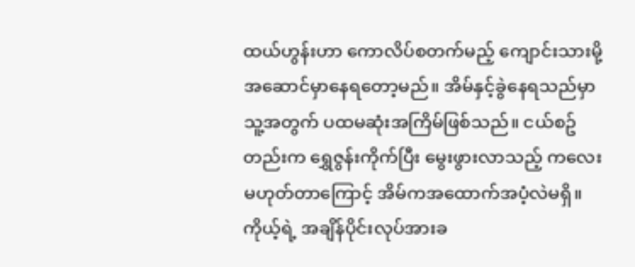ထယ်ဟွန်းဟာ ကောလိပ်စတက်မည့် ကျောင်းသားမို့ အဆောင်မှာနေရတော့မည်။ အိမ်နှင့်ခွဲနေရသည်မှာ သူ့အတွက် ပထမဆုံးအကြိမ်ဖြစ်သည်။ ငယ်စဥ်တည်းက ရွှေဇွန်းကိုက်ပြီး မွေးဖွားလာသည့် ကလေးမဟုတ်တာကြောင့် အိမ်ကအထောက်အပံ့လဲမရှိ။ ကိုယ့်ရဲ့ အချိန်ပိုင်းလုပ်အားခ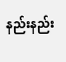နည်းနည်း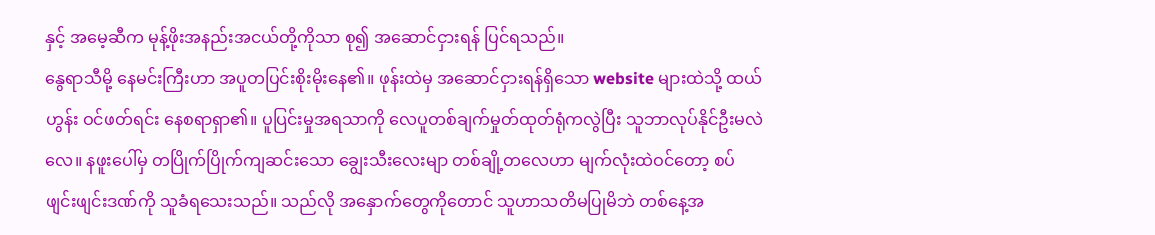နှင့် အမေ့ဆီက မုန့်ဖိုးအနည်းအငယ်တို့ကိုသာ စု၍ အဆောင်ငှားရန် ပြင်ရသည်။
နွေရာသီမို့ နေမင်းကြီးဟာ အပူတပြင်းစိုးမိုးနေ၏။ ဖုန်းထဲမှ အဆောင်ငှားရန်ရှိသော website များထဲသို့ ထယ်ဟွန်း ဝင်ဖတ်ရင်း နေစရာရှာ၏။ ပူပြင်းမှုအရသာကို လေပူတစ်ချက်မှုတ်ထုတ်ရုံကလွဲပြီး သူဘာလုပ်နိုင်ဦးမလဲလေ။ နဖူးပေါ်မှ တပြိုက်ပြိုက်ကျဆင်းသော ချွေးသီးလေးမျာ တစ်ချို့တလေဟာ မျက်လုံးထဲဝင်တော့ စပ်ဖျင်းဖျင်းဒဏ်ကို သူခံရသေးသည်။ သည်လို အနှောက်တွေကိုတောင် သူဟာသတိမပြုမိဘဲ တစ်နေ့အ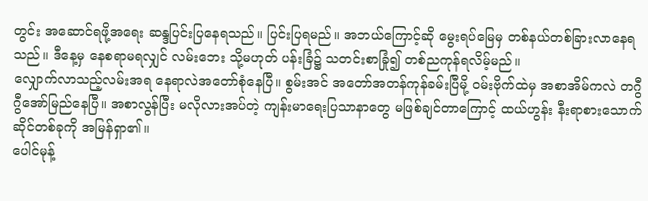တွင်း အဆောင်ရဖို့အရေး ဆန္ဒပြင်းပြနေရသည်။ ပြင်းပြရမည်။ အဘယ်ကြောင့်ဆို မွေးရပ်မြေမှ တစ်နယ်တစ်ခြားလာနေရသည်။ ဒီနေ့မှ နေစရာမရလျှင် လမ်းဘေး သို့မဟုတ် ပန်းခြံ၌ သတင်းစာခြုံ၍ တစ်ညကုန်ရလိမ့်မည်။
လျှောက်လာသည့်လမ်းအရ နေရာလဲအတော်စုံနေပြီ။ စွမ်းအင် အတော်အတန်ကုန်ခမ်းပြီမို့ ဝမ်းဗိုက်ထဲမှ အစာအိမ်ကလဲ တဂွီဂွီအော်မြည်နေပြီ။ အစာလွန်ပြီး မလိုလားအပ်တဲ့ ကျန်းမာရေးပြသာနာတွေ မဖြစ်ချင်တာကြောင့် ထယ်ဟွန်း နီးရာစားသောက်ဆိုင်တစ်ခုကို အမြန်ရှာ၏။
ပေါင်မုန့်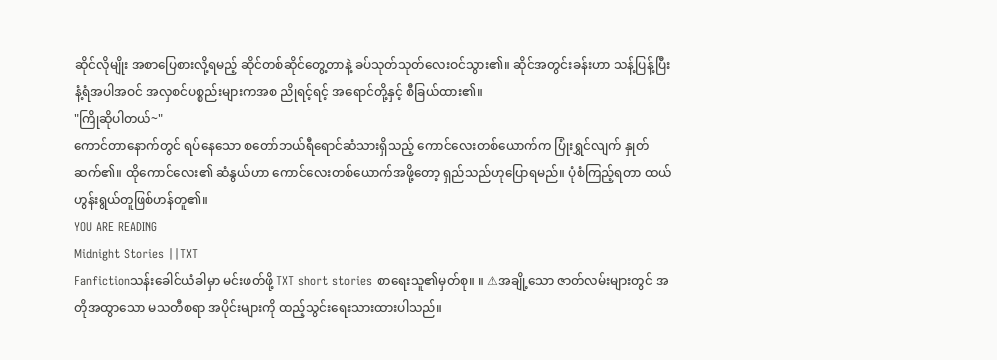ဆိုင်လိုမျိုး အစာပြေစားလို့ရမည့် ဆိုင်တစ်ဆိုင်တွေ့တာနဲ့ ခပ်သုတ်သုတ်လေးဝင်သွား၏။ ဆိုင်အတွင်းခန်းဟာ သန့်ပြန့်ပြီး နံ့ရံအပါအဝင် အလှစင်ပစ္စည်းများကအစ ညိုရင့်ရင့် အရောင်တို့နှင့် စီခြယ်ထား၏။
"ကြိုဆိုပါတယ်~"
ကောင်တာနောက်တွင် ရပ်နေသော စတော်ဘယ်ရီရောင်ဆံသားရှိသည့် ကောင်လေးတစ်ယောက်က ပြုံးရွှင်လျက် နှုတ်ဆက်၏။ ထိုကောင်လေး၏ ဆံနွယ်ဟာ ကောင်လေးတစ်ယောက်အဖို့တော့ ရှည်သည်ဟုပြောရမည်။ ပုံစံကြည့်ရတာ ထယ်ဟွန်းရွယ်တူဖြစ်ဟန်တူ၏။
YOU ARE READING
Midnight Stories ||TXT
Fanfictionသန်းခေါင်ယံခါမှာ မင်းဖတ်ဖို့ TXT short stories စာရေးသူ၏မှတ်စု။ ။ ⚠အချို့သော ဇာတ်လမ်းများတွင် အတိုအထွာသော မသတီစရာ အပိုင်းများကို ထည့်သွင်းရေးသားထားပါသည်။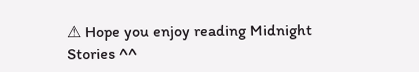⚠ Hope you enjoy reading Midnight Stories ^^